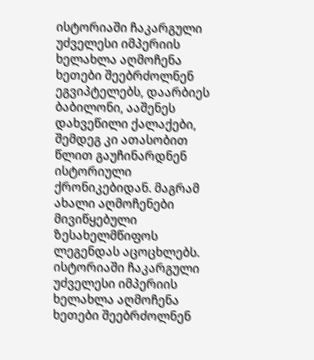ისტორიაში ჩაკარგული უძველესი იმპერიის ხელახლა აღმოჩენა
ხეთები შეებრძოლნენ ეგვიპტელებს, დაარბიეს ბაბილონი, ააშენეს დახვეწილი ქალაქები, შემდეგ კი ათასობით წლით გაუჩინარდნენ ისტორიული ქრონიკებიდან. მაგრამ ახალი აღმოჩენები მივიწყებული ზესახელმწიფოს ლეგენდას აცოცხლებს.
ისტორიაში ჩაკარგული უძველესი იმპერიის ხელახლა აღმოჩენა
ხეთები შეებრძოლნენ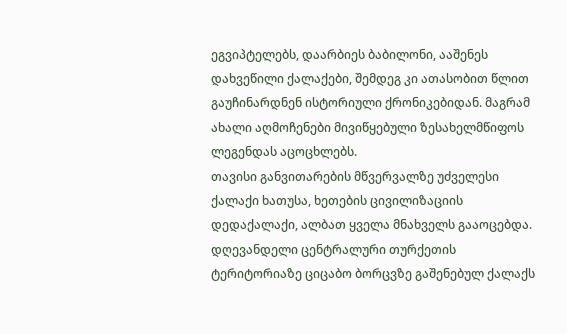ეგვიპტელებს, დაარბიეს ბაბილონი, ააშენეს დახვეწილი ქალაქები, შემდეგ კი ათასობით წლით გაუჩინარდნენ ისტორიული ქრონიკებიდან. მაგრამ ახალი აღმოჩენები მივიწყებული ზესახელმწიფოს ლეგენდას აცოცხლებს.
თავისი განვითარების მწვერვალზე უძველესი ქალაქი ხათუსა, ხეთების ცივილიზაციის დედაქალაქი, ალბათ ყველა მნახველს გააოცებდა. დღევანდელი ცენტრალური თურქეთის ტერიტორიაზე ციცაბო ბორცვზე გაშენებულ ქალაქს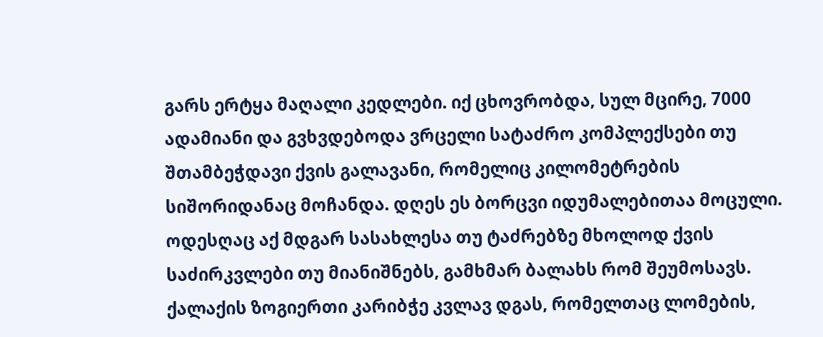გარს ერტყა მაღალი კედლები. იქ ცხოვრობდა, სულ მცირე, 7000 ადამიანი და გვხვდებოდა ვრცელი სატაძრო კომპლექსები თუ შთამბეჭდავი ქვის გალავანი, რომელიც კილომეტრების სიშორიდანაც მოჩანდა. დღეს ეს ბორცვი იდუმალებითაა მოცული.
ოდესღაც აქ მდგარ სასახლესა თუ ტაძრებზე მხოლოდ ქვის საძირკვლები თუ მიანიშნებს, გამხმარ ბალახს რომ შეუმოსავს. ქალაქის ზოგიერთი კარიბჭე კვლავ დგას, რომელთაც ლომების,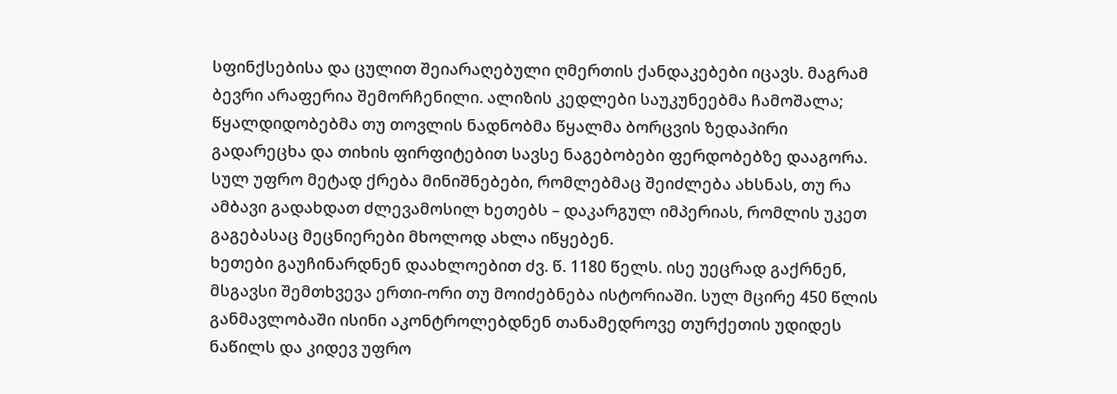სფინქსებისა და ცულით შეიარაღებული ღმერთის ქანდაკებები იცავს. მაგრამ ბევრი არაფერია შემორჩენილი. ალიზის კედლები საუკუნეებმა ჩამოშალა; წყალდიდობებმა თუ თოვლის ნადნობმა წყალმა ბორცვის ზედაპირი გადარეცხა და თიხის ფირფიტებით სავსე ნაგებობები ფერდობებზე დააგორა. სულ უფრო მეტად ქრება მინიშნებები, რომლებმაც შეიძლება ახსნას, თუ რა ამბავი გადახდათ ძლევამოსილ ხეთებს – დაკარგულ იმპერიას, რომლის უკეთ გაგებასაც მეცნიერები მხოლოდ ახლა იწყებენ.
ხეთები გაუჩინარდნენ დაახლოებით ძვ. წ. 1180 წელს. ისე უეცრად გაქრნენ, მსგავსი შემთხვევა ერთი-ორი თუ მოიძებნება ისტორიაში. სულ მცირე 450 წლის განმავლობაში ისინი აკონტროლებდნენ თანამედროვე თურქეთის უდიდეს ნაწილს და კიდევ უფრო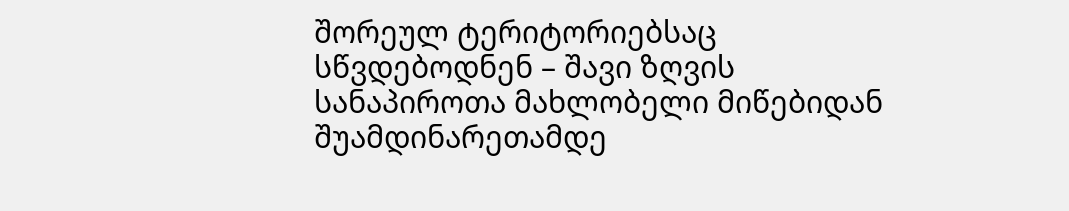შორეულ ტერიტორიებსაც სწვდებოდნენ – შავი ზღვის სანაპიროთა მახლობელი მიწებიდან შუამდინარეთამდე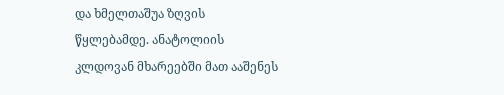და ხმელთაშუა ზღვის წყლებამდე. ანატოლიის კლდოვან მხარეებში მათ ააშენეს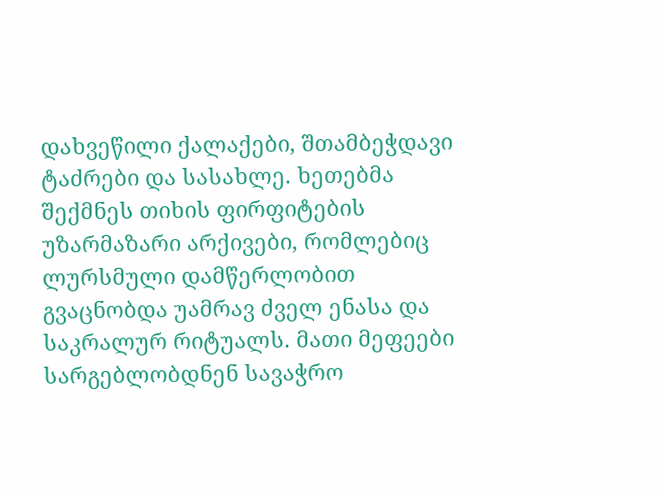დახვეწილი ქალაქები, შთამბეჭდავი ტაძრები და სასახლე. ხეთებმა შექმნეს თიხის ფირფიტების უზარმაზარი არქივები, რომლებიც ლურსმული დამწერლობით გვაცნობდა უამრავ ძველ ენასა და საკრალურ რიტუალს. მათი მეფეები სარგებლობდნენ სავაჭრო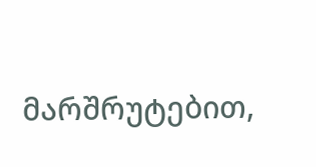მარშრუტებით,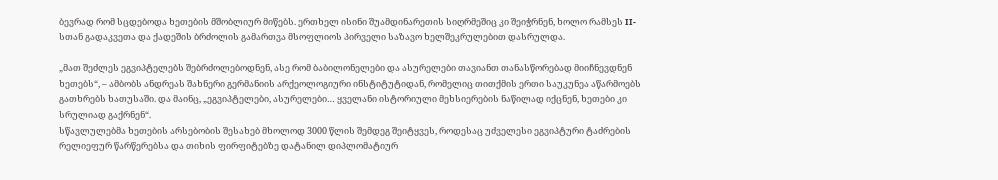ბევრად რომ სცდებოდა ხეთების მშობლიურ მიწებს. ერთხელ ისინი შუამდინარეთის სიღრმეშიც კი შეიჭრნენ, ხოლო რამსეს II-სთან გადაკვეთა და ქადეშის ბრძოლის გამართვა მსოფლიოს პირველი საზავო ხელშეკრულებით დასრულდა.

„მათ შეძლეს ეგვიპტელებს შებრძოლებოდნენ, ასე რომ ბაბილონელები და ასურელები თავიანთ თანასწორებად მიიჩნევდნენ ხეთებს“, – ამბობს ანდრეას შახნერი გერმანიის არქეოლოგიური ინსტიტუტიდან, რომელიც თითქმის ერთი საუკუნეა აწარმოებს გათხრებს ხათუსაში. და მაინც, „ეგვიპტელები, ასურელები… ყველანი ისტორიული მეხსიერების ნაწილად იქცნენ, ხეთები კი სრულიად გაქრნენ“.
სწავლულებმა ხეთების არსებობის შესახებ მხოლოდ 3000 წლის შემდეგ შეიტყვეს, როდესაც უძველესი ეგვიპტური ტაძრების რელიეფურ წარწერებსა და თიხის ფირფიტებზე დატანილ დიპლომატიურ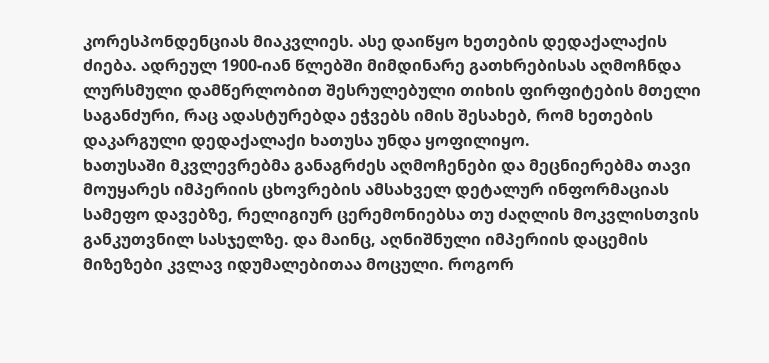კორესპონდენციას მიაკვლიეს. ასე დაიწყო ხეთების დედაქალაქის ძიება. ადრეულ 1900-იან წლებში მიმდინარე გათხრებისას აღმოჩნდა ლურსმული დამწერლობით შესრულებული თიხის ფირფიტების მთელი საგანძური, რაც ადასტურებდა ეჭვებს იმის შესახებ, რომ ხეთების დაკარგული დედაქალაქი ხათუსა უნდა ყოფილიყო.
ხათუსაში მკვლევრებმა განაგრძეს აღმოჩენები და მეცნიერებმა თავი მოუყარეს იმპერიის ცხოვრების ამსახველ დეტალურ ინფორმაციას სამეფო დავებზე, რელიგიურ ცერემონიებსა თუ ძაღლის მოკვლისთვის განკუთვნილ სასჯელზე. და მაინც, აღნიშნული იმპერიის დაცემის მიზეზები კვლავ იდუმალებითაა მოცული. როგორ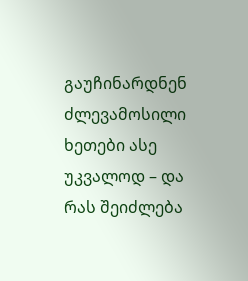გაუჩინარდნენ ძლევამოსილი ხეთები ასე უკვალოდ – და რას შეიძლება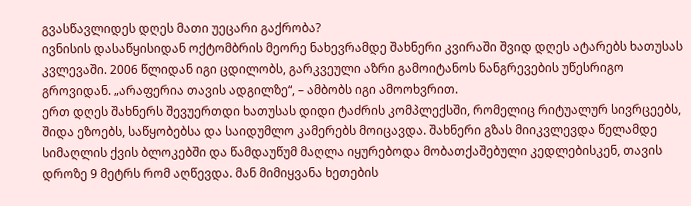გვასწავლიდეს დღეს მათი უეცარი გაქრობა?
ივნისის დასაწყისიდან ოქტომბრის მეორე ნახევრამდე შახნერი კვირაში შვიდ დღეს ატარებს ხათუსას კვლევაში. 2006 წლიდან იგი ცდილობს, გარკვეული აზრი გამოიტანოს ნანგრევების უწესრიგო გროვიდან. „არაფერია თავის ადგილზე“, – ამბობს იგი ამოოხვრით.
ერთ დღეს შახნერს შევუერთდი ხათუსას დიდი ტაძრის კომპლექსში, რომელიც რიტუალურ სივრცეებს, შიდა ეზოებს, საწყობებსა და საიდუმლო კამერებს მოიცავდა. შახნერი გზას მიიკვლევდა წელამდე სიმაღლის ქვის ბლოკებში და წამდაუწუმ მაღლა იყურებოდა მობათქაშებული კედლებისკენ, თავის დროზე 9 მეტრს რომ აღწევდა. მან მიმიყვანა ხეთების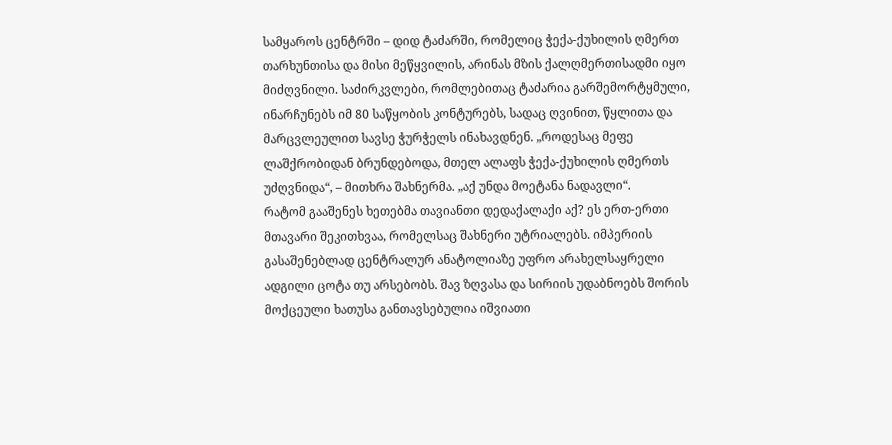სამყაროს ცენტრში – დიდ ტაძარში, რომელიც ჭექა-ქუხილის ღმერთ თარხუნთისა და მისი მეწყვილის, არინას მზის ქალღმერთისადმი იყო მიძღვნილი. საძირკვლები, რომლებითაც ტაძარია გარშემორტყმული, ინარჩუნებს იმ 80 საწყობის კონტურებს, სადაც ღვინით, წყლითა და მარცვლეულით სავსე ჭურჭელს ინახავდნენ. „როდესაც მეფე ლაშქრობიდან ბრუნდებოდა, მთელ ალაფს ჭექა-ქუხილის ღმერთს უძღვნიდა“, – მითხრა შახნერმა. „აქ უნდა მოეტანა ნადავლი“.
რატომ გააშენეს ხეთებმა თავიანთი დედაქალაქი აქ? ეს ერთ-ერთი მთავარი შეკითხვაა, რომელსაც შახნერი უტრიალებს. იმპერიის გასაშენებლად ცენტრალურ ანატოლიაზე უფრო არახელსაყრელი ადგილი ცოტა თუ არსებობს. შავ ზღვასა და სირიის უდაბნოებს შორის მოქცეული ხათუსა განთავსებულია იშვიათი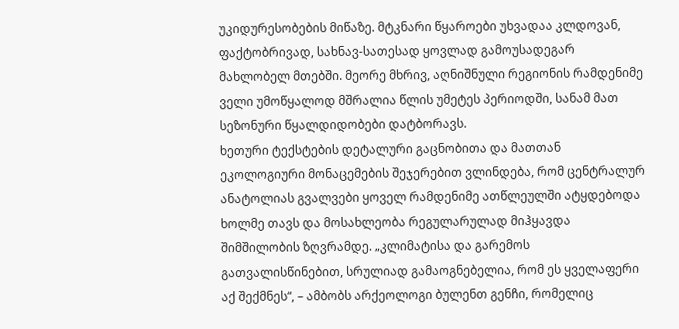უკიდურესობების მიწაზე. მტკნარი წყაროები უხვადაა კლდოვან, ფაქტობრივად, სახნავ-სათესად ყოვლად გამოუსადეგარ მახლობელ მთებში. მეორე მხრივ, აღნიშნული რეგიონის რამდენიმე ველი უმოწყალოდ მშრალია წლის უმეტეს პერიოდში, სანამ მათ სეზონური წყალდიდობები დატბორავს.
ხეთური ტექსტების დეტალური გაცნობითა და მათთან ეკოლოგიური მონაცემების შეჯერებით ვლინდება, რომ ცენტრალურ ანატოლიას გვალვები ყოველ რამდენიმე ათწლეულში ატყდებოდა ხოლმე თავს და მოსახლეობა რეგულარულად მიჰყავდა შიმშილობის ზღვრამდე. „კლიმატისა და გარემოს გათვალისწინებით, სრულიად გამაოგნებელია, რომ ეს ყველაფერი აქ შექმნეს“, – ამბობს არქეოლოგი ბულენთ გენჩი, რომელიც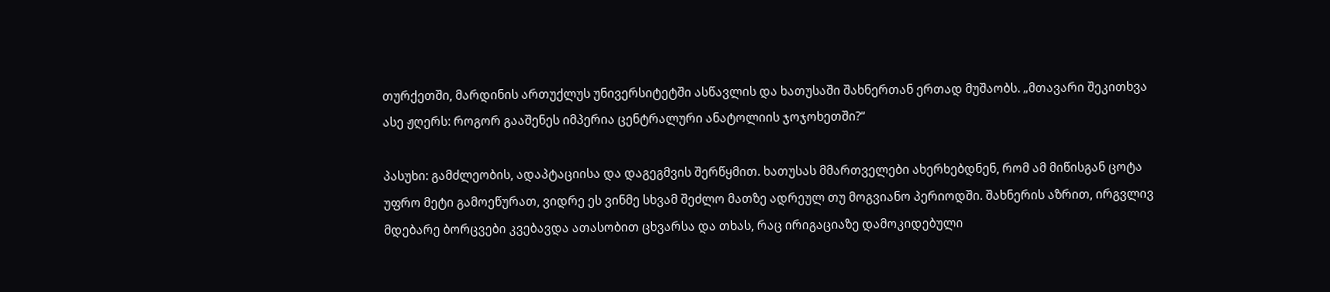თურქეთში, მარდინის ართუქლუს უნივერსიტეტში ასწავლის და ხათუსაში შახნერთან ერთად მუშაობს. „მთავარი შეკითხვა ასე ჟღერს: როგორ გააშენეს იმპერია ცენტრალური ანატოლიის ჯოჯოხეთში?“

პასუხი: გამძლეობის, ადაპტაციისა და დაგეგმვის შერწყმით. ხათუსას მმართველები ახერხებდნენ, რომ ამ მიწისგან ცოტა უფრო მეტი გამოეწურათ, ვიდრე ეს ვინმე სხვამ შეძლო მათზე ადრეულ თუ მოგვიანო პერიოდში. შახნერის აზრით, ირგვლივ მდებარე ბორცვები კვებავდა ათასობით ცხვარსა და თხას, რაც ირიგაციაზე დამოკიდებული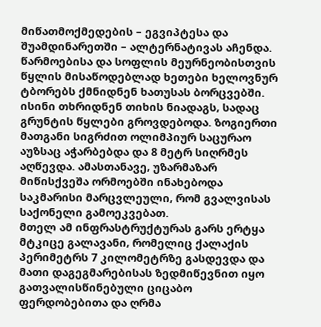მიწათმოქმედების – ეგვიპტესა და შუამდინარეთში – ალტერნატივას აჩენდა.
წარმოებისა და სოფლის მეურნეობისთვის წყლის მისაწოდებლად ხეთები ხელოვნურ ტბორებს ქმნიდნენ ხათუსას ბორცვებში. ისინი თხრიდნენ თიხის ნიადაგს, სადაც გრუნტის წყლები გროვდებოდა. ზოგიერთი მათგანი სიგრძით ოლიმპიურ საცურაო აუზსაც აჭარბებდა და 8 მეტრ სიღრმეს აღწევდა. ამასთანავე, უზარმაზარ მიწისქვეშა ორმოებში ინახებოდა საკმარისი მარცვლეული, რომ გვალვისას საქონელი გამოეკვებათ.
მთელ ამ ინფრასტრუქტურას გარს ერტყა მტკიცე გალავანი, რომელიც ქალაქის პერიმეტრს 7 კილომეტრზე გასდევდა და მათი დაგეგმარებისას ზედმიწევნით იყო გათვალისწინებული ციცაბო ფერდობებითა და ღრმა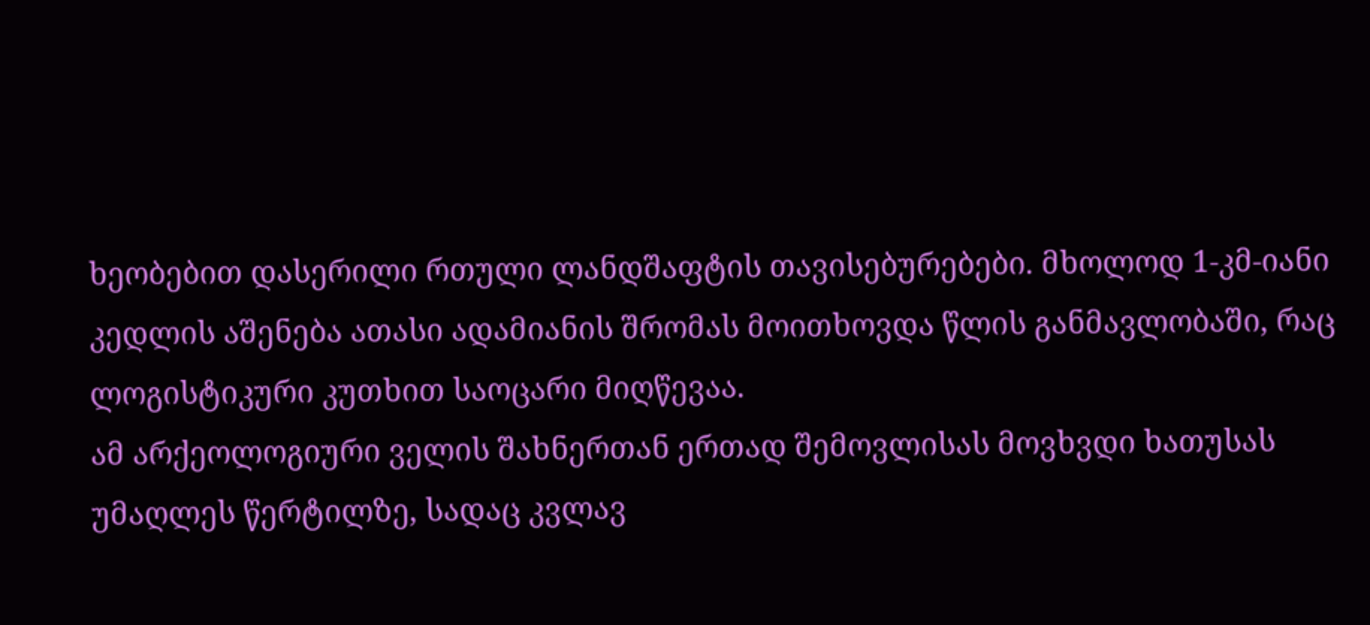ხეობებით დასერილი რთული ლანდშაფტის თავისებურებები. მხოლოდ 1-კმ-იანი კედლის აშენება ათასი ადამიანის შრომას მოითხოვდა წლის განმავლობაში, რაც ლოგისტიკური კუთხით საოცარი მიღწევაა.
ამ არქეოლოგიური ველის შახნერთან ერთად შემოვლისას მოვხვდი ხათუსას უმაღლეს წერტილზე, სადაც კვლავ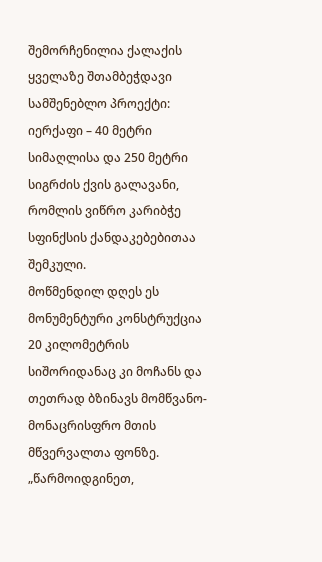შემორჩენილია ქალაქის ყველაზე შთამბეჭდავი სამშენებლო პროექტი: იერქაფი – 40 მეტრი სიმაღლისა და 250 მეტრი სიგრძის ქვის გალავანი, რომლის ვიწრო კარიბჭე სფინქსის ქანდაკებებითაა შემკული.
მოწმენდილ დღეს ეს მონუმენტური კონსტრუქცია 20 კილომეტრის სიშორიდანაც კი მოჩანს და თეთრად ბზინავს მომწვანო-მონაცრისფრო მთის მწვერვალთა ფონზე. „წარმოიდგინეთ,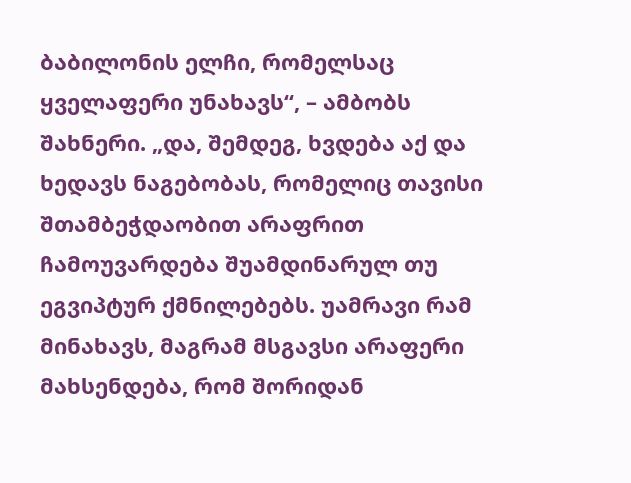ბაბილონის ელჩი, რომელსაც ყველაფერი უნახავს“, – ამბობს შახნერი. „და, შემდეგ, ხვდება აქ და ხედავს ნაგებობას, რომელიც თავისი შთამბეჭდაობით არაფრით ჩამოუვარდება შუამდინარულ თუ ეგვიპტურ ქმნილებებს. უამრავი რამ მინახავს, მაგრამ მსგავსი არაფერი მახსენდება, რომ შორიდან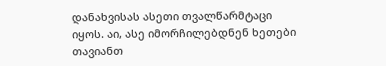დანახვისას ასეთი თვალწარმტაცი იყოს. აი, ასე იმორჩილებდნენ ხეთები თავიანთ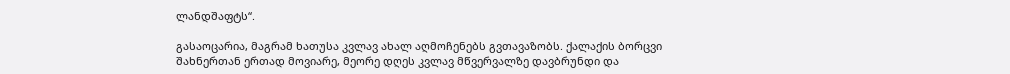ლანდშაფტს“.

გასაოცარია, მაგრამ ხათუსა კვლავ ახალ აღმოჩენებს გვთავაზობს. ქალაქის ბორცვი შახნერთან ერთად მოვიარე, მეორე დღეს კვლავ მწვერვალზე დავბრუნდი და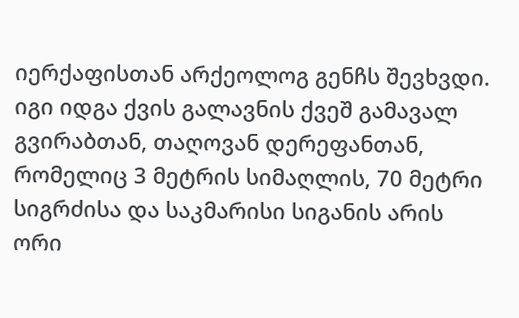იერქაფისთან არქეოლოგ გენჩს შევხვდი. იგი იდგა ქვის გალავნის ქვეშ გამავალ გვირაბთან, თაღოვან დერეფანთან, რომელიც 3 მეტრის სიმაღლის, 70 მეტრი სიგრძისა და საკმარისი სიგანის არის ორი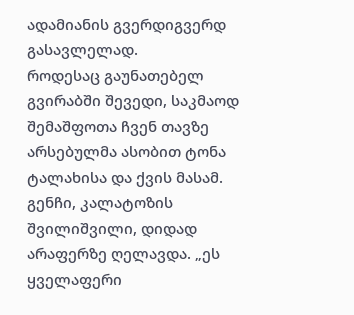ადამიანის გვერდიგვერდ გასავლელად.
როდესაც გაუნათებელ გვირაბში შევედი, საკმაოდ შემაშფოთა ჩვენ თავზე არსებულმა ასობით ტონა ტალახისა და ქვის მასამ. გენჩი, კალატოზის შვილიშვილი, დიდად არაფერზე ღელავდა. „ეს ყველაფერი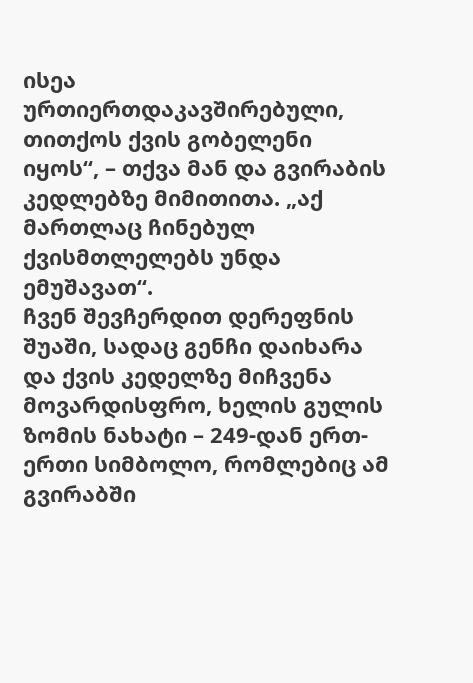ისეა ურთიერთდაკავშირებული, თითქოს ქვის გობელენი იყოს“, – თქვა მან და გვირაბის კედლებზე მიმითითა. „აქ მართლაც ჩინებულ ქვისმთლელებს უნდა ემუშავათ“.
ჩვენ შევჩერდით დერეფნის შუაში, სადაც გენჩი დაიხარა და ქვის კედელზე მიჩვენა მოვარდისფრო, ხელის გულის ზომის ნახატი – 249-დან ერთ-ერთი სიმბოლო, რომლებიც ამ გვირაბში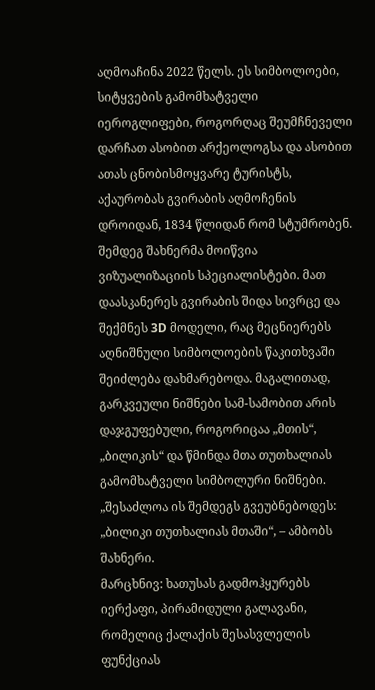აღმოაჩინა 2022 წელს. ეს სიმბოლოები, სიტყვების გამომხატველი იეროგლიფები, როგორღაც შეუმჩნეველი დარჩათ ასობით არქეოლოგსა და ასობით ათას ცნობისმოყვარე ტურისტს, აქაურობას გვირაბის აღმოჩენის დროიდან, 1834 წლიდან რომ სტუმრობენ.
შემდეგ შახნერმა მოიწვია ვიზუალიზაციის სპეციალისტები. მათ დაასკანერეს გვირაბის შიდა სივრცე და შექმნეს 3D მოდელი, რაც მეცნიერებს აღნიშნული სიმბოლოების წაკითხვაში შეიძლება დახმარებოდა. მაგალითად, გარკვეული ნიშნები სამ-სამობით არის დაჯგუფებული, როგორიცაა „მთის“, „ბილიკის“ და წმინდა მთა თუთხალიას გამომხატველი სიმბოლური ნიშნები. „შესაძლოა ის შემდეგს გვეუბნებოდეს: „ბილიკი თუთხალიას მთაში“, – ამბობს შახნერი.
მარცხნივ: ხათუსას გადმოჰყურებს იერქაფი, პირამიდული გალავანი, რომელიც ქალაქის შესასვლელის ფუნქციას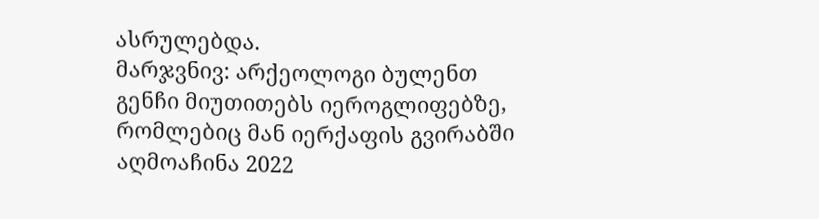ასრულებდა.
მარჯვნივ: არქეოლოგი ბულენთ გენჩი მიუთითებს იეროგლიფებზე, რომლებიც მან იერქაფის გვირაბში აღმოაჩინა 2022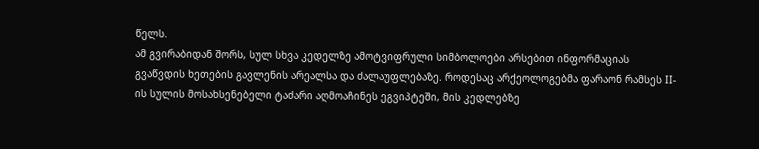წელს.
ამ გვირაბიდან შორს, სულ სხვა კედელზე ამოტვიფრული სიმბოლოები არსებით ინფორმაციას გვაწვდის ხეთების გავლენის არეალსა და ძალაუფლებაზე. როდესაც არქეოლოგებმა ფარაონ რამსეს II-ის სულის მოსახსენებელი ტაძარი აღმოაჩინეს ეგვიპტეში, მის კედლებზე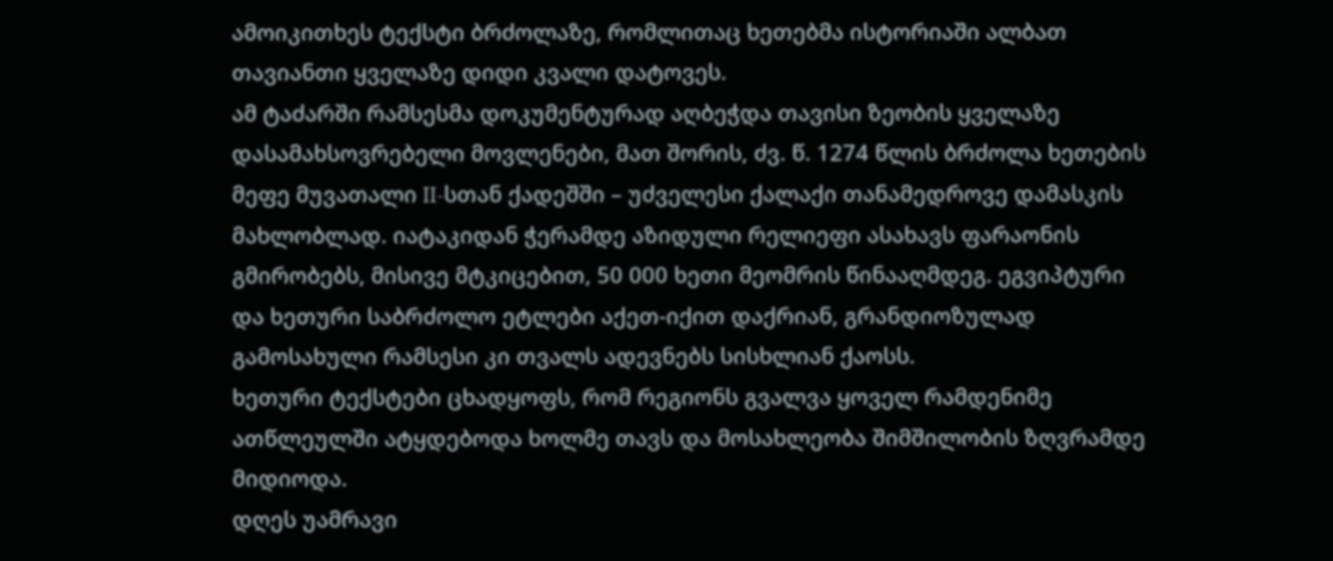ამოიკითხეს ტექსტი ბრძოლაზე, რომლითაც ხეთებმა ისტორიაში ალბათ თავიანთი ყველაზე დიდი კვალი დატოვეს.
ამ ტაძარში რამსესმა დოკუმენტურად აღბეჭდა თავისი ზეობის ყველაზე დასამახსოვრებელი მოვლენები, მათ შორის, ძვ. წ. 1274 წლის ბრძოლა ხეთების მეფე მუვათალი II-სთან ქადეშში – უძველესი ქალაქი თანამედროვე დამასკის მახლობლად. იატაკიდან ჭერამდე აზიდული რელიეფი ასახავს ფარაონის გმირობებს, მისივე მტკიცებით, 50 000 ხეთი მეომრის წინააღმდეგ. ეგვიპტური და ხეთური საბრძოლო ეტლები აქეთ-იქით დაქრიან, გრანდიოზულად გამოსახული რამსესი კი თვალს ადევნებს სისხლიან ქაოსს.
ხეთური ტექსტები ცხადყოფს, რომ რეგიონს გვალვა ყოველ რამდენიმე ათწლეულში ატყდებოდა ხოლმე თავს და მოსახლეობა შიმშილობის ზღვრამდე მიდიოდა.
დღეს უამრავი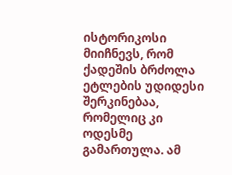ისტორიკოსი მიიჩნევს, რომ ქადეშის ბრძოლა ეტლების უდიდესი შერკინებაა, რომელიც კი ოდესმე გამართულა. ამ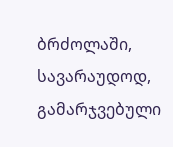ბრძოლაში, სავარაუდოდ, გამარჯვებული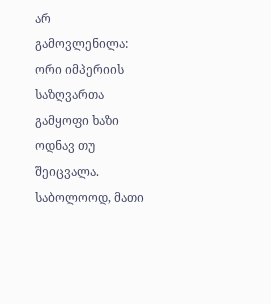არ გამოვლენილა: ორი იმპერიის საზღვართა გამყოფი ხაზი ოდნავ თუ შეიცვალა.
საბოლოოდ, მათი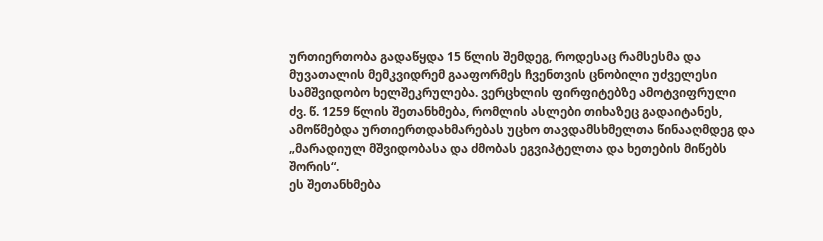ურთიერთობა გადაწყდა 15 წლის შემდეგ, როდესაც რამსესმა და მუვათალის მემკვიდრემ გააფორმეს ჩვენთვის ცნობილი უძველესი სამშვიდობო ხელშეკრულება. ვერცხლის ფირფიტებზე ამოტვიფრული ძვ. წ. 1259 წლის შეთანხმება, რომლის ასლები თიხაზეც გადაიტანეს, ამოწმებდა ურთიერთდახმარებას უცხო თავდამსხმელთა წინააღმდეგ და „მარადიულ მშვიდობასა და ძმობას ეგვიპტელთა და ხეთების მიწებს შორის“.
ეს შეთანხმება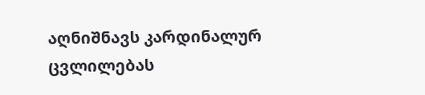აღნიშნავს კარდინალურ ცვლილებას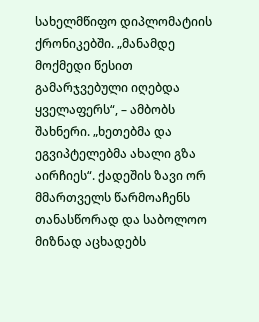სახელმწიფო დიპლომატიის ქრონიკებში. „მანამდე მოქმედი წესით გამარჯვებული იღებდა ყველაფერს“, – ამბობს შახნერი. „ხეთებმა და ეგვიპტელებმა ახალი გზა აირჩიეს“. ქადეშის ზავი ორ მმართველს წარმოაჩენს თანასწორად და საბოლოო მიზნად აცხადებს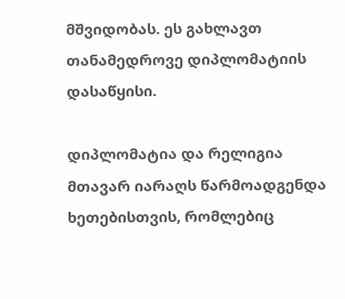მშვიდობას. ეს გახლავთ თანამედროვე დიპლომატიის დასაწყისი.

დიპლომატია და რელიგია მთავარ იარაღს წარმოადგენდა ხეთებისთვის, რომლებიც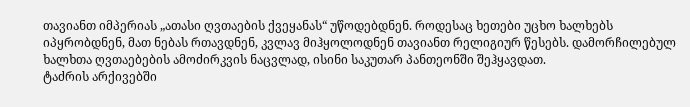თავიანთ იმპერიას „ათასი ღვთაების ქვეყანას“ უწოდებდნენ. როდესაც ხეთები უცხო ხალხებს იპყრობდნენ, მათ ნებას რთავდნენ, კვლავ მიჰყოლოდნენ თავიანთ რელიგიურ წესებს. დამორჩილებულ ხალხთა ღვთაებების ამოძირკვის ნაცვლად, ისინი საკუთარ პანთეონში შეჰყავდათ.
ტაძრის არქივებში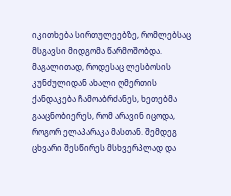იკითხება სირთულეებზე, რომლებსაც მსგავსი მიდგომა წარმოშობდა. მაგალითად, როდესაც ლესბოსის კუნძულიდან ახალი ღმერთის ქანდაკება ჩამოაბრძანეს, ხეთებმა გააცნობიერეს, რომ არავინ იცოდა, როგორ ელაპარაკა მასთან. შემდეგ ცხვარი შესწირეს მსხვერპლად და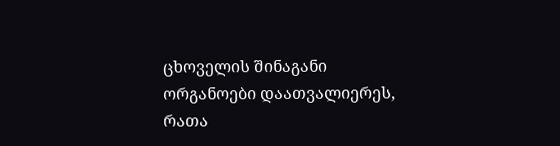ცხოველის შინაგანი ორგანოები დაათვალიერეს, რათა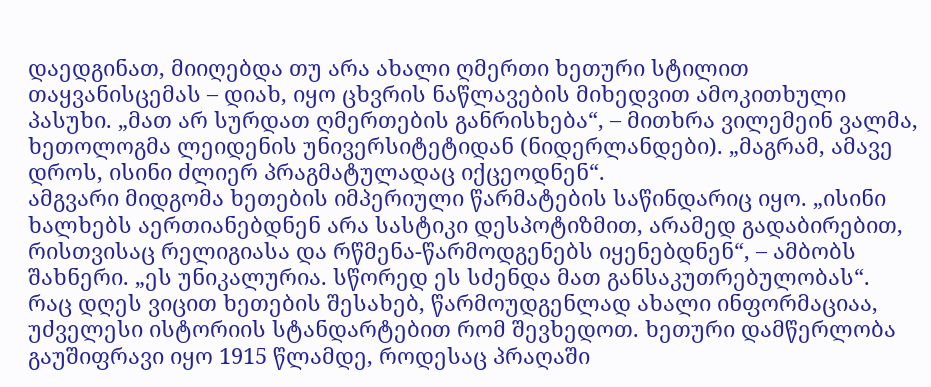დაედგინათ, მიიღებდა თუ არა ახალი ღმერთი ხეთური სტილით თაყვანისცემას – დიახ, იყო ცხვრის ნაწლავების მიხედვით ამოკითხული პასუხი. „მათ არ სურდათ ღმერთების განრისხება“, – მითხრა ვილემეინ ვალმა, ხეთოლოგმა ლეიდენის უნივერსიტეტიდან (ნიდერლანდები). „მაგრამ, ამავე დროს, ისინი ძლიერ პრაგმატულადაც იქცეოდნენ“.
ამგვარი მიდგომა ხეთების იმპერიული წარმატების საწინდარიც იყო. „ისინი ხალხებს აერთიანებდნენ არა სასტიკი დესპოტიზმით, არამედ გადაბირებით, რისთვისაც რელიგიასა და რწმენა-წარმოდგენებს იყენებდნენ“, – ამბობს შახნერი. „ეს უნიკალურია. სწორედ ეს სძენდა მათ განსაკუთრებულობას“.
რაც დღეს ვიცით ხეთების შესახებ, წარმოუდგენლად ახალი ინფორმაციაა, უძველესი ისტორიის სტანდარტებით რომ შევხედოთ. ხეთური დამწერლობა გაუშიფრავი იყო 1915 წლამდე, როდესაც პრაღაში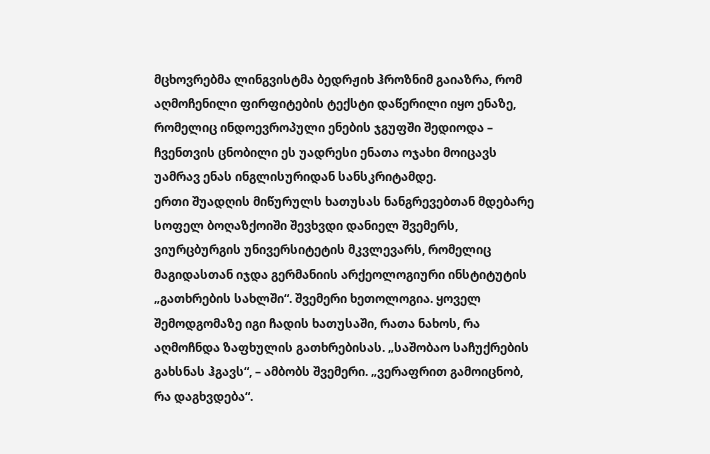მცხოვრებმა ლინგვისტმა ბედრჟიხ ჰროზნიმ გაიაზრა, რომ აღმოჩენილი ფირფიტების ტექსტი დაწერილი იყო ენაზე, რომელიც ინდოევროპული ენების ჯგუფში შედიოდა – ჩვენთვის ცნობილი ეს უადრესი ენათა ოჯახი მოიცავს უამრავ ენას ინგლისურიდან სანსკრიტამდე.
ერთი შუადღის მიწურულს ხათუსას ნანგრევებთან მდებარე სოფელ ბოღაზქოიში შევხვდი დანიელ შვემერს, ვიურცბურგის უნივერსიტეტის მკვლევარს, რომელიც მაგიდასთან იჯდა გერმანიის არქეოლოგიური ინსტიტუტის „გათხრების სახლში“. შვემერი ხეთოლოგია. ყოველ შემოდგომაზე იგი ჩადის ხათუსაში, რათა ნახოს, რა აღმოჩნდა ზაფხულის გათხრებისას. „საშობაო საჩუქრების გახსნას ჰგავს“, – ამბობს შვემერი. „ვერაფრით გამოიცნობ, რა დაგხვდება“.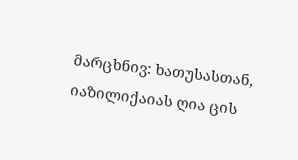მარცხნივ: ხათუსასთან, იაზილიქაიას ღია ცის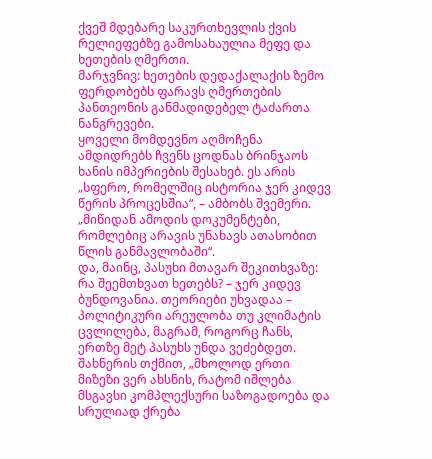ქვეშ მდებარე საკურთხევლის ქვის რელიეფებზე გამოსახაულია მეფე და ხეთების ღმერთი.
მარჯვნივ: ხეთების დედაქალაქის ზემო ფერდობებს ფარავს ღმერთების პანთეონის განმადიდებელ ტაძართა ნანგრევები.
ყოველი მომდევნო აღმოჩენა ამდიდრებს ჩვენს ცოდნას ბრინჯაოს ხანის იმპერიების შესახებ. ეს არის „სფერო, რომელშიც ისტორია ჯერ კიდევ წერის პროცესშია“, – ამბობს შვემერი. „მიწიდან ამოდის დოკუმენტები, რომლებიც არავის უნახავს ათასობით წლის განმავლობაში“.
და, მაინც, პასუხი მთავარ შეკითხვაზე: რა შეემთხვათ ხეთებს? – ჯერ კიდევ ბუნდოვანია. თეორიები უხვადაა – პოლიტიკური არეულობა თუ კლიმატის ცვლილება, მაგრამ, როგორც ჩანს, ერთზე მეტ პასუხს უნდა ვეძებდეთ. შახნერის თქმით, „მხოლოდ ერთი მიზეზი ვერ ახსნის, რატომ იშლება მსგავსი კომპლექსური საზოგადოება და სრულიად ქრება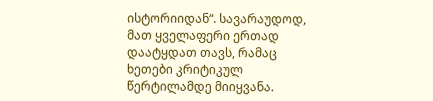ისტორიიდან“. სავარაუდოდ, მათ ყველაფერი ერთად დაატყდათ თავს, რამაც ხეთები კრიტიკულ წერტილამდე მიიყვანა.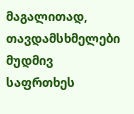მაგალითად, თავდამსხმელები მუდმივ საფრთხეს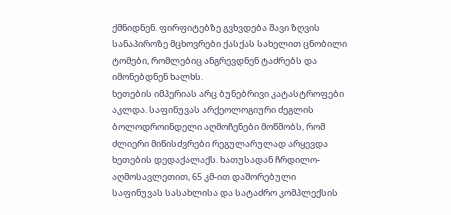ქმნიდნენ. ფირფიტებზე გვხვდება შავი ზღვის სანაპიროზე მცხოვრები ქასქას სახელით ცნობილი ტომები, რომლებიც ანგრევდნენ ტაძრებს და იმონებდნენ ხალხს.
ხეთების იმპერიას არც ბუნებრივი კატასტროფები აკლდა. საფინუვას არქეოლოგიური ძეგლის ბოლოდროინდელი აღმოჩენები მოწმობს, რომ ძლიერი მიწისძვრები რეგულარულად არყევდა ხეთების დედაქალაქს. ხათუსადან ჩრდილო-აღმოსავლეთით, 65 კმ-ით დაშორებული საფინუვას სასახლისა და სატაძრო კომპლექსის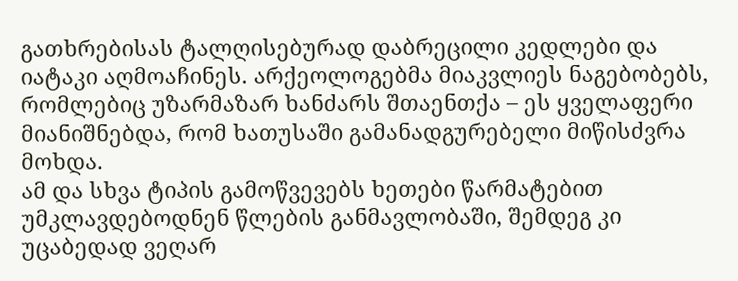გათხრებისას ტალღისებურად დაბრეცილი კედლები და იატაკი აღმოაჩინეს. არქეოლოგებმა მიაკვლიეს ნაგებობებს, რომლებიც უზარმაზარ ხანძარს შთაენთქა – ეს ყველაფერი მიანიშნებდა, რომ ხათუსაში გამანადგურებელი მიწისძვრა მოხდა.
ამ და სხვა ტიპის გამოწვევებს ხეთები წარმატებით უმკლავდებოდნენ წლების განმავლობაში, შემდეგ კი უცაბედად ვეღარ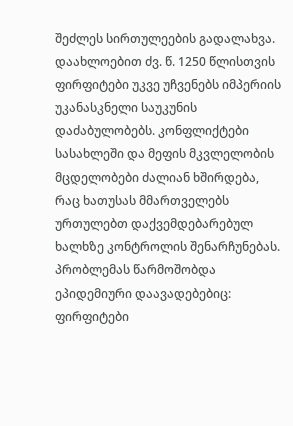შეძლეს სირთულეების გადალახვა. დაახლოებით ძვ. წ. 1250 წლისთვის ფირფიტები უკვე უჩვენებს იმპერიის უკანასკნელი საუკუნის დაძაბულობებს. კონფლიქტები სასახლეში და მეფის მკვლელობის მცდელობები ძალიან ხშირდება, რაც ხათუსას მმართველებს ურთულებთ დაქვემდებარებულ ხალხზე კონტროლის შენარჩუნებას. პრობლემას წარმოშობდა ეპიდემიური დაავადებებიც: ფირფიტები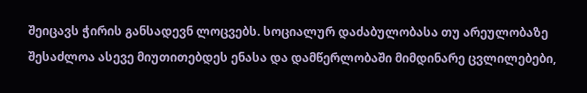შეიცავს ჭირის განსადევნ ლოცვებს. სოციალურ დაძაბულობასა თუ არეულობაზე შესაძლოა ასევე მიუთითებდეს ენასა და დამწერლობაში მიმდინარე ცვლილებები,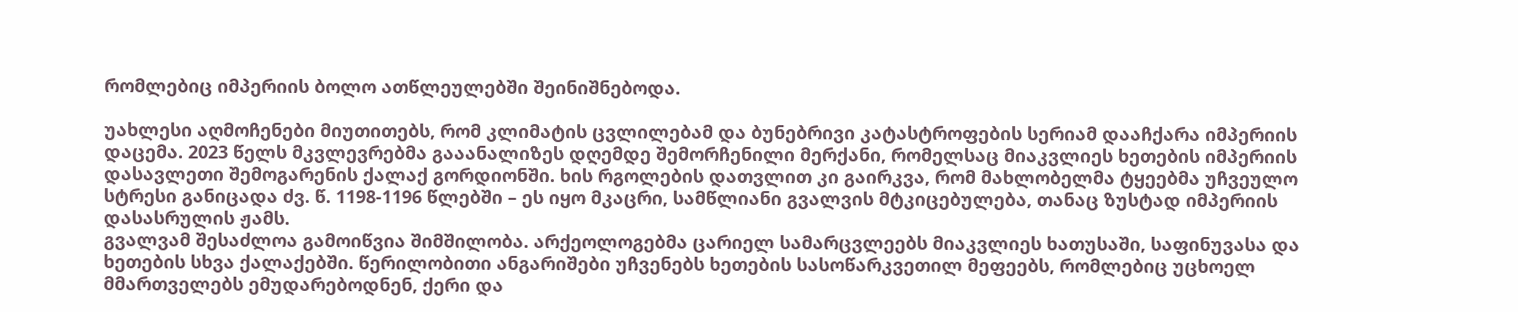რომლებიც იმპერიის ბოლო ათწლეულებში შეინიშნებოდა.

უახლესი აღმოჩენები მიუთითებს, რომ კლიმატის ცვლილებამ და ბუნებრივი კატასტროფების სერიამ დააჩქარა იმპერიის დაცემა. 2023 წელს მკვლევრებმა გააანალიზეს დღემდე შემორჩენილი მერქანი, რომელსაც მიაკვლიეს ხეთების იმპერიის დასავლეთი შემოგარენის ქალაქ გორდიონში. ხის რგოლების დათვლით კი გაირკვა, რომ მახლობელმა ტყეებმა უჩვეულო სტრესი განიცადა ძვ. წ. 1198-1196 წლებში – ეს იყო მკაცრი, სამწლიანი გვალვის მტკიცებულება, თანაც ზუსტად იმპერიის დასასრულის ჟამს.
გვალვამ შესაძლოა გამოიწვია შიმშილობა. არქეოლოგებმა ცარიელ სამარცვლეებს მიაკვლიეს ხათუსაში, საფინუვასა და ხეთების სხვა ქალაქებში. წერილობითი ანგარიშები უჩვენებს ხეთების სასოწარკვეთილ მეფეებს, რომლებიც უცხოელ მმართველებს ემუდარებოდნენ, ქერი და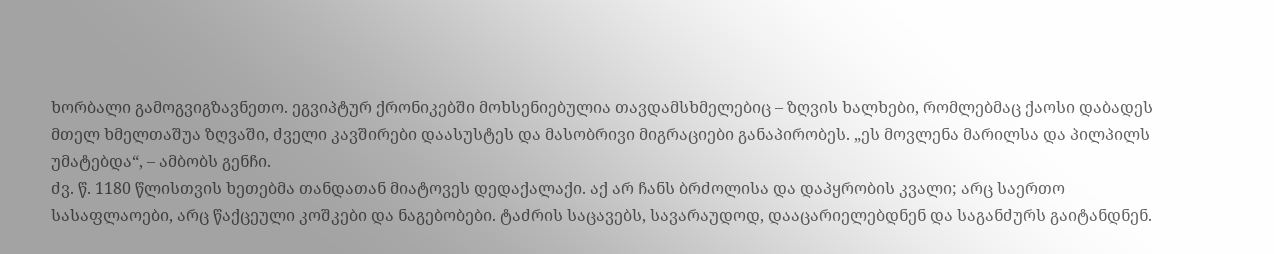ხორბალი გამოგვიგზავნეთო. ეგვიპტურ ქრონიკებში მოხსენიებულია თავდამსხმელებიც – ზღვის ხალხები, რომლებმაც ქაოსი დაბადეს მთელ ხმელთაშუა ზღვაში, ძველი კავშირები დაასუსტეს და მასობრივი მიგრაციები განაპირობეს. „ეს მოვლენა მარილსა და პილპილს უმატებდა“, – ამბობს გენჩი.
ძვ. წ. 1180 წლისთვის ხეთებმა თანდათან მიატოვეს დედაქალაქი. აქ არ ჩანს ბრძოლისა და დაპყრობის კვალი; არც საერთო სასაფლაოები, არც წაქცეული კოშკები და ნაგებობები. ტაძრის საცავებს, სავარაუდოდ, დააცარიელებდნენ და საგანძურს გაიტანდნენ.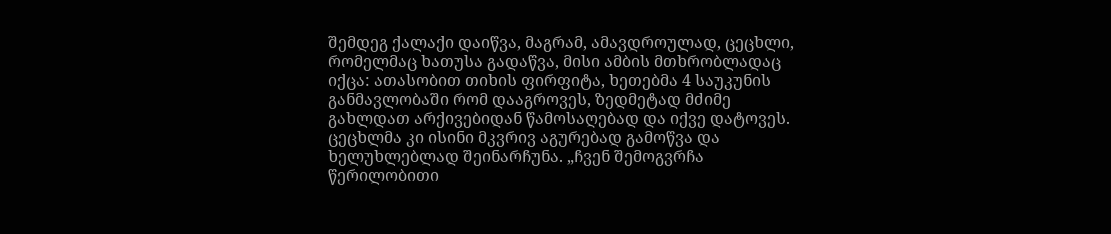შემდეგ ქალაქი დაიწვა, მაგრამ, ამავდროულად, ცეცხლი, რომელმაც ხათუსა გადაწვა, მისი ამბის მთხრობლადაც იქცა: ათასობით თიხის ფირფიტა, ხეთებმა 4 საუკუნის განმავლობაში რომ დააგროვეს, ზედმეტად მძიმე გახლდათ არქივებიდან წამოსაღებად და იქვე დატოვეს. ცეცხლმა კი ისინი მკვრივ აგურებად გამოწვა და ხელუხლებლად შეინარჩუნა. „ჩვენ შემოგვრჩა წერილობითი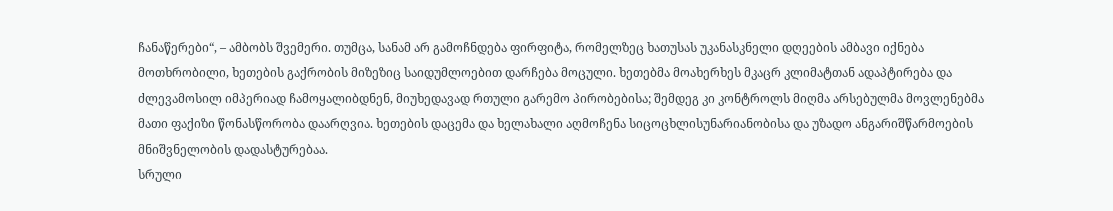ჩანაწერები“, – ამბობს შვემერი. თუმცა, სანამ არ გამოჩნდება ფირფიტა, რომელზეც ხათუსას უკანასკნელი დღეების ამბავი იქნება მოთხრობილი, ხეთების გაქრობის მიზეზიც საიდუმლოებით დარჩება მოცული. ხეთებმა მოახერხეს მკაცრ კლიმატთან ადაპტირება და ძლევამოსილ იმპერიად ჩამოყალიბდნენ, მიუხედავად რთული გარემო პირობებისა; შემდეგ კი კონტროლს მიღმა არსებულმა მოვლენებმა მათი ფაქიზი წონასწორობა დაარღვია. ხეთების დაცემა და ხელახალი აღმოჩენა სიცოცხლისუნარიანობისა და უზადო ანგარიშწარმოების მნიშვნელობის დადასტურებაა.
სრული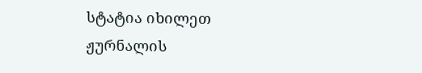სტატია იხილეთ ჟურნალის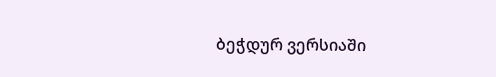ბეჭდურ ვერსიაში